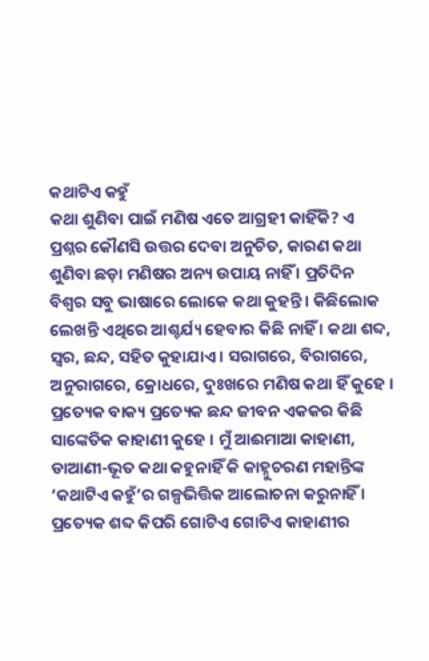କଥାଟିଏ କହୁଁ
କଥା ଶୁଣିବା ପାଇଁ ମଣିଷ ଏତେ ଆଗ୍ରହୀ କାହିଁକି? ଏ ପ୍ରଶ୍ନର କୌଣସି ଉତ୍ତର ଦେବା ଅନୁଚିତ, କାରଣ କଥା ଶୁଣିବା ଛଡ଼ା ମଣିଷର ଅନ୍ୟ ଉପାୟ ନାହିଁ । ପ୍ରତିଦିନ ବିଶ୍ୱର ସବୁ ଭାଷାରେ ଲୋକେ କଥା କୁହନ୍ତି । କିଛିଲୋକ ଲେଖନ୍ତି ଏଥିରେ ଆଶ୍ଚର୍ଯ୍ୟ ହେବାର କିଛି ନାହିଁ । କଥା ଶବ୍ଦ, ସ୍ୱର, ଛନ୍ଦ, ସହିତ କୁହାଯାଏ । ସରାଗରେ, ବିରାଗରେ, ଅନୁରାଗରେ, କ୍ରୋଧରେ, ଦୁଃଖରେ ମଣିଷ କଥା ହିଁ କୁହେ । ପ୍ରତ୍ୟେକ ବାକ୍ୟ ପ୍ରତ୍ୟେକ ଛନ୍ଦ ଜୀବନ ଏକକର କିଛି ସାଙ୍କେତିକ କାହାଣୀ କୁହେ । ମୁଁ ଆଈମାଆ କାହାଣୀ, ଡାଆଣୀ-ଭୂତ କଥା କହୁନାହିଁ କି କାହ୍ନୁଚରଣ ମହାନ୍ତିଙ୍କ ‘କଥାଟିଏ କହୁଁ’ର ଗଳ୍ପଭିତ୍ତିକ ଆଲୋଚନା କରୁନାହିଁ । ପ୍ରତ୍ୟେକ ଶବ୍ଦ କିପରି ଗୋଟିଏ ଗୋଟିଏ କାହାଣୀର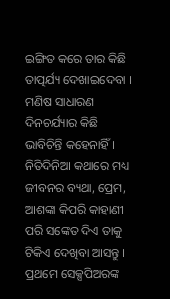ଇଙ୍ଗିତ କରେ ତାର କିଛି ତାତ୍ପର୍ଯ୍ୟ ଦେଖାଇଦେବା । ମଣିଷ ସାଧାରଣ ଦିନଚର୍ଯ୍ୟାର କିଛି ଭାବିଚିନ୍ତି କହେନାହିଁ । ନିତିଦିନିଆ କଥାରେ ମଧ୍ୟ ଜୀବନର ବ୍ୟଥା, ପ୍ରେମ, ଆଶଙ୍କା କିପରି କାହାଣୀ ପରି ସଙ୍କେତ ଦିଏ ତାକୁ ଟିକିଏ ଦେଖିବା ଆସନ୍ତୁ ।
ପ୍ରଥମେ ସେକ୍ସପିଅରଙ୍କ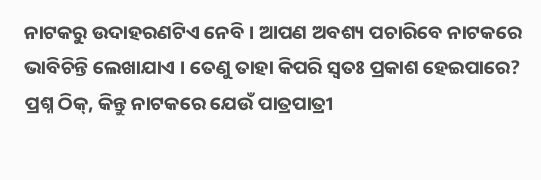ନାଟକରୁ ଉଦାହରଣଟିଏ ନେବି । ଆପଣ ଅବଶ୍ୟ ପଚାରିବେ ନାଟକରେ ଭାବିଚିନ୍ତି ଲେଖାଯାଏ । ତେଣୁ ତାହା କିପରି ସ୍ୱତଃ ପ୍ରକାଶ ହେଇପାରେ? ପ୍ରଶ୍ନ ଠିକ୍, କିନ୍ତୁ ନାଟକରେ ଯେଉଁ ପାତ୍ରପାତ୍ରୀ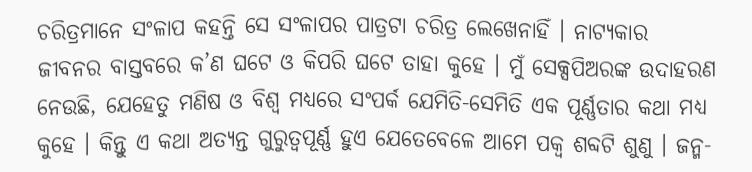ଚରିତ୍ରମାନେ ସଂଳାପ କହନ୍ତି ସେ ସଂଳାପର ପାତ୍ରଟା ଚରିତ୍ର ଲେଖେନାହିଁ । ନାଟ୍ୟକାର ଜୀବନର ବାସ୍ତବରେ କ’ଣ ଘଟେ ଓ କିପରି ଘଟେ ତାହା କୁହେ । ମୁଁ ସେକ୍ସପିଅରଙ୍କ ଉଦାହରଣ ନେଉଛି, ଯେହେତୁ ମଣିଷ ଓ ବିଶ୍ୱ ମଧ୍ୟରେ ସଂପର୍କ ଯେମିତି-ସେମିତି ଏକ ପୂର୍ଣ୍ଣତାର କଥା ମଧ୍ୟ କୁହେ । କିନ୍ତୁ ଏ କଥା ଅତ୍ୟନ୍ତ ଗୁରୁତ୍ୱପୂର୍ଣ୍ଣ ହୁଏ ଯେତେବେଳେ ଆମେ ପକ୍ୱ ଶବ୍ଦଟି ଶୁଣୁ । ଜନ୍ମ-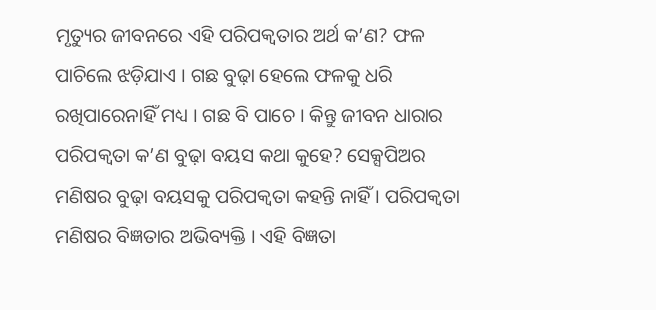ମୃତ୍ୟୁର ଜୀବନରେ ଏହି ପରିପକ୍ୱତାର ଅର୍ଥ କ’ଣ? ଫଳ ପାଚିଲେ ଝଡ଼ିଯାଏ । ଗଛ ବୁଢ଼ା ହେଲେ ଫଳକୁ ଧରି ରଖିପାରେନାହିଁ ମଧ୍ୟ । ଗଛ ବି ପାଚେ । କିନ୍ତୁ ଜୀବନ ଧାରାର ପରିପକ୍ୱତା କ’ଣ ବୁଢ଼ା ବୟସ କଥା କୁହେ? ସେକ୍ସପିଅର ମଣିଷର ବୁଢ଼ା ବୟସକୁ ପରିପକ୍ୱତା କହନ୍ତି ନାହିଁ । ପରିପକ୍ୱତା ମଣିଷର ବିଜ୍ଞତାର ଅଭିବ୍ୟକ୍ତି । ଏହି ବିଜ୍ଞତା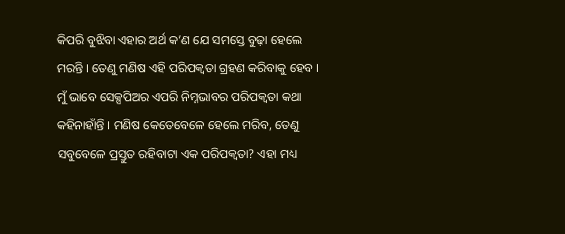କିପରି ବୁଝିବା ଏହାର ଅର୍ଥ କ’ଣ ଯେ ସମସ୍ତେ ବୁଢ଼ା ହେଲେ ମରନ୍ତି । ତେଣୁ ମଣିଷ ଏହି ପରିପକ୍ୱତା ଗ୍ରହଣ କରିବାକୁ ହେବ । ମୁଁ ଭାବେ ସେକ୍ସପିଅର ଏପରି ନିମ୍ନଭାବର ପରିପକ୍ୱତା କଥା କହିନାହାଁନ୍ତି । ମଣିଷ କେତେବେଳେ ହେଲେ ମରିବ, ତେଣୁ ସବୁବେଳେ ପ୍ରସ୍ତୁତ ରହିବାଟା ଏକ ପରିପକ୍ୱତା? ଏହା ମଧ୍ୟ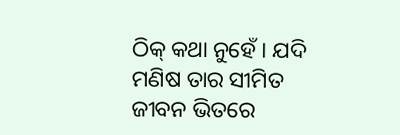ଠିକ୍ କଥା ନୁହେଁ । ଯଦି ମଣିଷ ତାର ସୀମିତ ଜୀବନ ଭିତରେ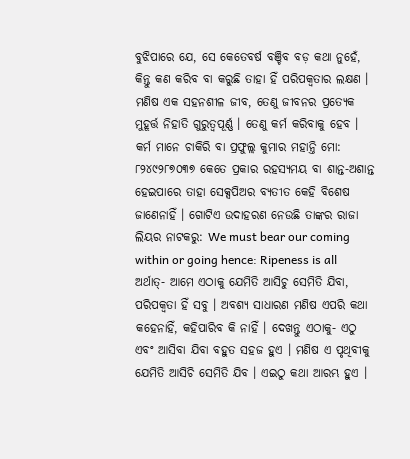ବୁଝିପାରେ ଯେ, ସେ କେତେବର୍ଷ ବଞ୍ଚିବ ବଡ଼ କଥା ନୁହେଁ, କିନ୍ତୁ କଣ କରିବ ବା କରୁଛି ତାହା ହିଁ ପରିପକ୍ୱତାର ଲକ୍ଷଣ । ମଣିଷ ଏକ ସହନଶୀଳ ଜୀବ, ତେଣୁ ଜୀବନର ପ୍ରତ୍ୟେକ ମୁହୂର୍ତ୍ତ ନିହାତି ଗୁରୁତ୍ୱପୂର୍ଣ୍ଣ । ତେଣୁ କର୍ମ କରିବାକୁ ହେବ । କର୍ମ ମାନେ ଚାକିରି ବା ପ୍ରଫୁଲ୍ଲ କୁମାର ମହାନ୍ତି ମୋ: ୮୨୪୯୨୮୭୦୩୭ କେତେ ପ୍ରକାର ରହସ୍ୟମୟ ବା ଶାନ୍ତ-ଅଶାନ୍ତ ହେଇପାରେ ତାହା ସେକ୍ସପିଅର ବ୍ୟତୀତ କେହି ବିଶେଷ ଜାଣେନାହିଁ । ଗୋଟିଏ ଉଦାହରଣ ନେଉଛି ତାଙ୍କର ରାଜା ଲିୟର ନାଟକରୁ: We must bear our coming within or going hence: Ripeness is all ଅର୍ଥାତ୍- ଆମେ ଏଠାକୁ ଯେମିତି ଆସିଚୁ ସେମିତି ଯିବା, ପରିପକ୍ୱତା ହିଁ ସବୁ । ଅବଶ୍ୟ ସାଧାରଣ ମଣିଷ ଏପରି କଥା କହେନାହିଁ, କହିପାରିବ କି ନାହିଁ । ଦେଖନ୍ତୁ ଏଠାକୁ- ଏଠୁ ଏବଂ ଆସିବା ଯିବା ବହୁତ ସହଜ ହୁଏ । ମଣିଷ ଏ ପୃଥିବୀକୁ ଯେମିତି ଆସିଚି ସେମିତି ଯିବ । ଏଇଠୁ କଥା ଆରମ୍ଭ ହୁଏ ।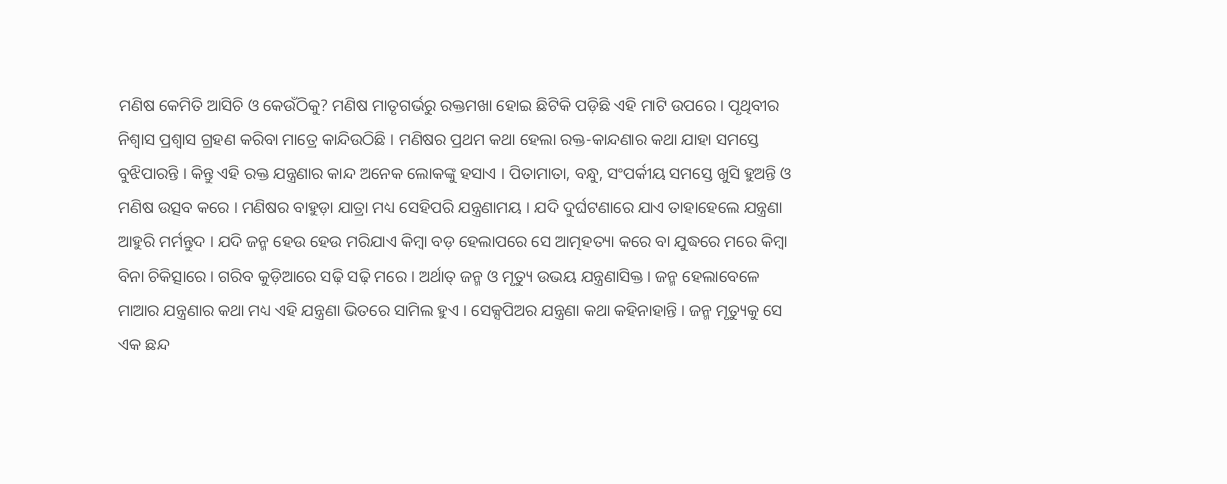ମଣିଷ କେମିତି ଆସିଚି ଓ କେଉଁଠିକୁ? ମଣିଷ ମାତୃଗର୍ଭରୁ ରକ୍ତମଖା ହୋଇ ଛିଟିକି ପଡ଼ିଛି ଏହି ମାଟି ଉପରେ । ପୃଥିବୀର ନିଶ୍ୱାସ ପ୍ରଶ୍ୱାସ ଗ୍ରହଣ କରିବା ମାତ୍ରେ କାନ୍ଦିଉଠିଛି । ମଣିଷର ପ୍ରଥମ କଥା ହେଲା ରକ୍ତ-କାନ୍ଦଣାର କଥା ଯାହା ସମସ୍ତେ ବୁଝିପାରନ୍ତି । କିନ୍ତୁ ଏହି ରକ୍ତ ଯନ୍ତ୍ରଣାର କାନ୍ଦ ଅନେକ ଲୋକଙ୍କୁ ହସାଏ । ପିତାମାତା, ବନ୍ଧୁ, ସଂପର୍କୀୟ ସମସ୍ତେ ଖୁସି ହୁଅନ୍ତି ଓ ମଣିଷ ଉତ୍ସବ କରେ । ମଣିଷର ବାହୁଡ଼ା ଯାତ୍ରା ମଧ୍ୟ ସେହିପରି ଯନ୍ତ୍ରଣାମୟ । ଯଦି ଦୁର୍ଘଟଣାରେ ଯାଏ ତାହାହେଲେ ଯନ୍ତ୍ରଣା ଆହୁରି ମର୍ମନ୍ତୁଦ । ଯଦି ଜନ୍ମ ହେଉ ହେଉ ମରିଯାଏ କିମ୍ବା ବଡ଼ ହେଲାପରେ ସେ ଆତ୍ମହତ୍ୟା କରେ ବା ଯୁଦ୍ଧରେ ମରେ କିମ୍ବା ବିନା ଚିକିତ୍ସାରେ । ଗରିବ କୁଡ଼ିଆରେ ସଢ଼ି ସଢ଼ି ମରେ । ଅର୍ଥାତ୍ ଜନ୍ମ ଓ ମୃତ୍ୟୁ ଉଭୟ ଯନ୍ତ୍ରଣାସିକ୍ତ । ଜନ୍ମ ହେଲାବେଳେ ମାଆର ଯନ୍ତ୍ରଣାର କଥା ମଧ୍ୟ ଏହି ଯନ୍ତ୍ରଣା ଭିତରେ ସାମିଲ ହୁଏ । ସେକ୍ସପିଅର ଯନ୍ତ୍ରଣା କଥା କହିନାହାନ୍ତି । ଜନ୍ମ ମୃତ୍ୟୁକୁ ସେ ଏକ ଛନ୍ଦ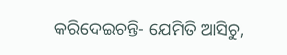କରିଦେଇଚନ୍ତି- ଯେମିତି ଆସିଚୁ,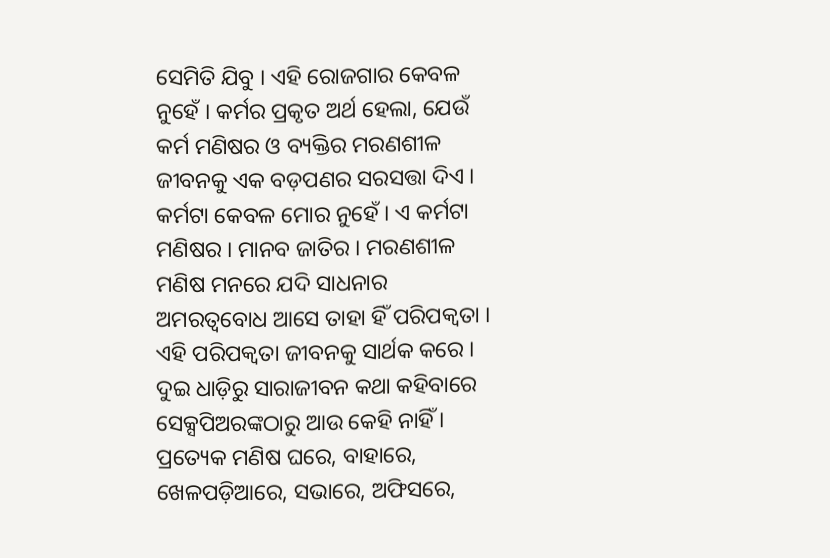ସେମିତି ଯିବୁ । ଏହି ରୋଜଗାର କେବଳ ନୁହେଁ । କର୍ମର ପ୍ରକୃତ ଅର୍ଥ ହେଲା, ଯେଉଁ କର୍ମ ମଣିଷର ଓ ବ୍ୟକ୍ତିର ମରଣଶୀଳ ଜୀବନକୁ ଏକ ବଡ଼ପଣର ସରସତ୍ତା ଦିଏ । କର୍ମଟା କେବଳ ମୋର ନୁହେଁ । ଏ କର୍ମଟା ମଣିଷର । ମାନବ ଜାତିର । ମରଣଶୀଳ ମଣିଷ ମନରେ ଯଦି ସାଧନାର ଅମରତ୍ୱବୋଧ ଆସେ ତାହା ହିଁ ପରିପକ୍ୱତା । ଏହି ପରିପକ୍ୱତା ଜୀବନକୁ ସାର୍ଥକ କରେ । ଦୁଇ ଧାଡ଼ିରୁ ସାରାଜୀବନ କଥା କହିବାରେ ସେକ୍ସପିଅରଙ୍କଠାରୁ ଆଉ କେହି ନାହିଁ ।
ପ୍ରତ୍ୟେକ ମଣିଷ ଘରେ, ବାହାରେ, ଖେଳପଡ଼ିଆରେ, ସଭାରେ, ଅଫିସରେ,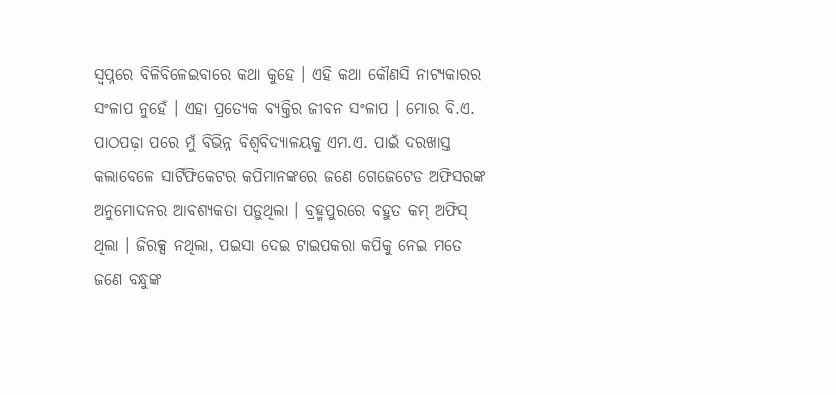ସ୍ୱପ୍ନରେ ବିଳିବିଳେଇବାରେ କଥା କୁହେ । ଏହି କଥା କୌଣସି ନାଟ୍ୟକାରର ସଂଳାପ ନୁହେଁ । ଏହା ପ୍ରତ୍ୟେକ ବ୍ୟକ୍ତିର ଜୀବନ ସଂଳାପ । ମୋର ବି.ଏ. ପାଠପଢ଼ା ପରେ ମୁଁ ବିଭିନ୍ନ ବିଶ୍ୱବିଦ୍ୟାଳୟକୁ ଏମ.ଏ. ପାଇଁ ଦରଖାସ୍ତ କଲାବେଳେ ସାର୍ଟିଫିକେଟର କପିମାନଙ୍କରେ ଜଣେ ଗେଜେଟେଡ ଅଫିସରଙ୍କ ଅନୁମୋଦନର ଆବଶ୍ୟକତା ପଡ଼ୁଥିଲା । ବ୍ରହ୍ମପୁରରେ ବହୁତ କମ୍ ଅଫିସ୍ ଥିଲା । ଜିରକ୍ସ ନଥିଲା, ପଇସା ଦେଇ ଟାଇପକରା କପିକୁ ନେଇ ମତେ ଜଣେ ବନ୍ଧୁଙ୍କ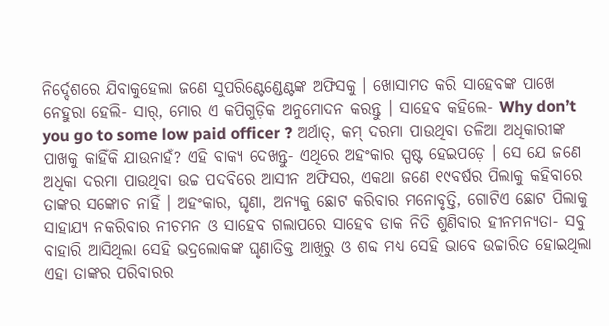ନିର୍ଦ୍ଦେଶରେ ଯିବାକୁହେଲା ଜଣେ ସୁପରିଣ୍ଟେଣ୍ଡେଣ୍ଟଙ୍କ ଅଫିସକୁ । ଖୋସାମତ କରି ସାହେବଙ୍କ ପାଖେ ନେହୁରା ହେଲି- ସାର୍, ମୋର ଏ କପିଗୁଡ଼ିକ ଅନୁମୋଦନ କରନ୍ତୁ । ସାହେବ କହିଲେ- Why don’t you go to some low paid officer ? ଅର୍ଥାତ୍, କମ୍ ଦରମା ପାଉଥିବା ତଳିଆ ଅଧିକାରୀଙ୍କ ପାଖକୁ କାହିଁକି ଯାଉନାହଁ? ଏହି ବାକ୍ୟ ଦେଖନ୍ତୁ- ଏଥିରେ ଅହଂକାର ସ୍ପଷ୍ଟ ହେଇପଡ଼େ । ସେ ଯେ ଜଣେ ଅଧିକା ଦରମା ପାଉଥିବା ଉଚ୍ଚ ପଦବିରେ ଆସୀନ ଅଫିସର, ଏକଥା ଜଣେ ୧୯ବର୍ଷର ପିଲାକୁ କହିବାରେ ତାଙ୍କର ସଙ୍କୋଚ ନାହିଁ । ଅହଂକାର, ଘୃଣା, ଅନ୍ୟକୁ ଛୋଟ କରିବାର ମନୋବୃତ୍ତି, ଗୋଟିଏ ଛୋଟ ପିଲାକୁ ସାହାଯ୍ୟ ନକରିବାର ନୀଚମନ ଓ ସାହେବ ଗଲାପରେ ସାହେବ ଡାକ ନିତି ଶୁଣିବାର ହୀନମନ୍ୟତା- ସବୁ ବାହାରି ଆସିଥିଲା ସେହି ଭଦ୍ରଲୋକଙ୍କ ଘୃଣାତିକ୍ତ ଆଖିରୁ ଓ ଶବ୍ଦ ମଧ୍ୟ ସେହି ଭାବେ ଉଚ୍ଚାରିତ ହୋଇଥିଲା ଏହା ତାଙ୍କର ପରିବାରର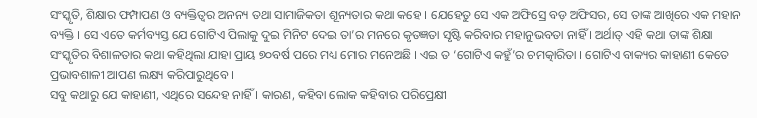ସଂସ୍କୃତି, ଶିକ୍ଷାର ଫମ୍ପାପଣ ଓ ବ୍ୟକ୍ତିତ୍ୱର ଅନନ୍ୟ ତଥା ସାମାଜିକତା ଶୂନ୍ୟତାର କଥା କହେ । ଯେହେତୁ ସେ ଏକ ଅଫିସ୍ରେ ବଡ଼ ଅଫିସର, ସେ ତାଙ୍କ ଆଖିରେ ଏକ ମହାନ ବ୍ୟକ୍ତି । ସେ ଏତେ କର୍ମବ୍ୟସ୍ତ ଯେ ଗୋଟିଏ ପିଲାକୁ ଦୁଇ ମିନିଟ ଦେଇ ତା’ର ମନରେ କୃତଜ୍ଞତା ସୃଷ୍ଟି କରିବାର ମହାନୁଭବତା ନାହିଁ । ଅର୍ଥାତ୍ ଏହି କଥା ତାଙ୍କ ଶିକ୍ଷା ସଂସ୍କୃତିର ବିଶାଳତାର କଥା କହିଥିଲା ଯାହା ପ୍ରାୟ ୭୦ବର୍ଷ ପରେ ମଧ୍ୟ ମୋର ମନେଅଛି । ଏଇ ତ ‘ଗୋଟିଏ କହୁଁ’ର ଚମତ୍କାରିତା । ଗୋଟିଏ ବାକ୍ୟର କାହାଣୀ କେତେ ପ୍ରଭାବଶାଳୀ ଆପଣ ଲକ୍ଷ୍ୟ କରିପାରୁଥିବେ ।
ସବୁ କଥାରୁ ଯେ କାହାଣୀ, ଏଥିରେ ସନ୍ଦେହ ନାହିଁ । କାରଣ, କହିବା ଲୋକ କହିବାର ପରିପ୍ରେକ୍ଷୀ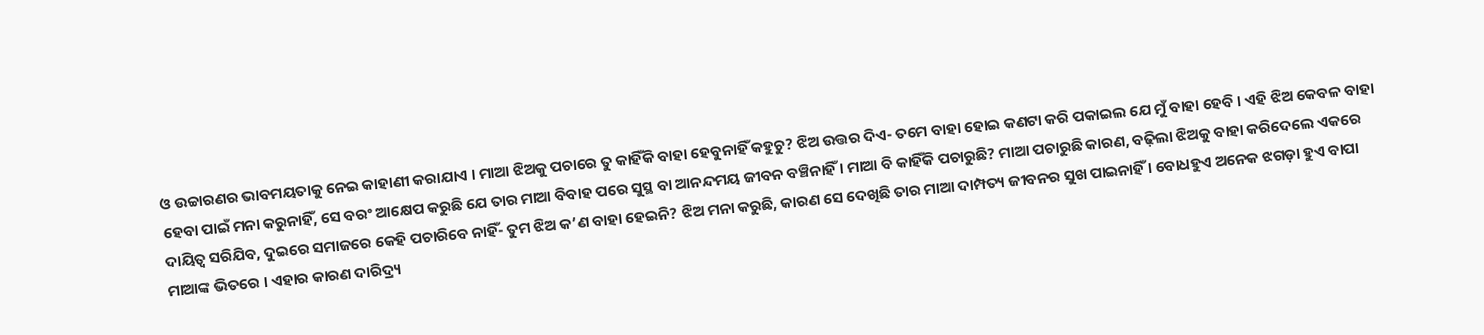ଓ ଉଚ୍ଚାରଣର ଭାବମୟତାକୁ ନେଇ କାହାଣୀ କରାଯାଏ । ମାଆ ଝିଅକୁ ପଚାରେ ତୁ କାହିଁକି ବାହା ହେବୁନାହିଁ କହୁଚୁ? ଝିଅ ଉତ୍ତର ଦିଏ- ତମେ ବାହା ହୋଇ କଣଟା କରି ପକାଇଲ ଯେ ମୁଁ ବାହା ହେବି । ଏହି ଝିଅ କେବଳ ବାହା ହେବା ପାଇଁ ମନା କରୁନାହିଁ, ସେ ବରଂ ଆକ୍ଷେପ କରୁଛି ଯେ ତାର ମାଆ ବିବାହ ପରେ ସୁସ୍ଥ ବା ଆନନ୍ଦମୟ ଜୀବନ ବଞ୍ଚିନାହିଁ । ମାଆ ବି କାହିଁକି ପଚାରୁଛି? ମାଆ ପଚାରୁଛି କାରଣ, ବଢ଼ିଲା ଝିଅକୁ ବାହା କରିଦେଲେ ଏକରେ ଦାୟିତ୍ୱ ସରିଯିବ, ଦୁଇରେ ସମାଜରେ କେହି ପଚାରିବେ ନାହିଁ- ତୁମ ଝିଅ କ’ଣ ବାହା ହେଇନି? ଝିଅ ମନା କରୁଛି, କାରଣ ସେ ଦେଖିଛି ତାର ମାଆ ଦାମ୍ପତ୍ୟ ଜୀବନର ସୁଖ ପାଇନାହିଁ । ବୋଧହୁଏ ଅନେକ ଝଗଡ଼ା ହୁଏ ବାପା ମାଆଙ୍କ ଭିତରେ । ଏହାର କାରଣ ଦାରିଦ୍ର୍ୟ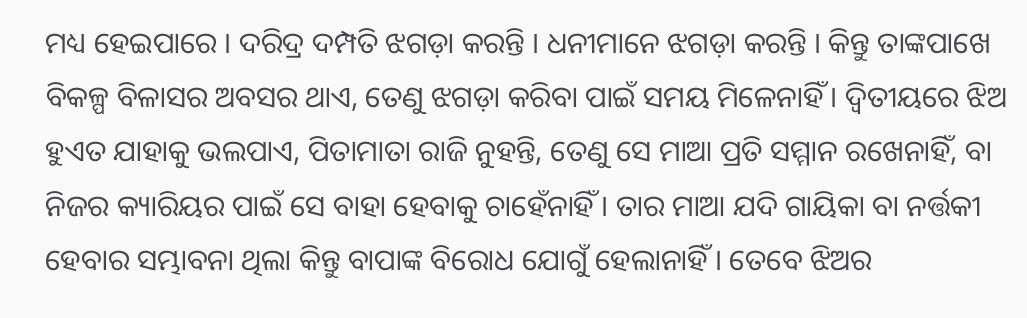ମଧ୍ୟ ହେଇପାରେ । ଦରିଦ୍ର ଦମ୍ପତି ଝଗଡ଼ା କରନ୍ତି । ଧନୀମାନେ ଝଗଡ଼ା କରନ୍ତି । କିନ୍ତୁ ତାଙ୍କପାଖେ ବିକଳ୍ପ ବିଳାସର ଅବସର ଥାଏ, ତେଣୁ ଝଗଡ଼ା କରିବା ପାଇଁ ସମୟ ମିଳେନାହିଁ । ଦ୍ୱିତୀୟରେ ଝିଅ ହୁଏତ ଯାହାକୁ ଭଲପାଏ, ପିତାମାତା ରାଜି ନୁହନ୍ତି, ତେଣୁ ସେ ମାଆ ପ୍ରତି ସମ୍ମାନ ରଖେନାହିଁ, ବା ନିଜର କ୍ୟାରିୟର ପାଇଁ ସେ ବାହା ହେବାକୁ ଚାହେଁନାହିଁ । ତାର ମାଆ ଯଦି ଗାୟିକା ବା ନର୍ତ୍ତକୀ ହେବାର ସମ୍ଭାବନା ଥିଲା କିନ୍ତୁ ବାପାଙ୍କ ବିରୋଧ ଯୋଗୁଁ ହେଲାନାହିଁ । ତେବେ ଝିଅର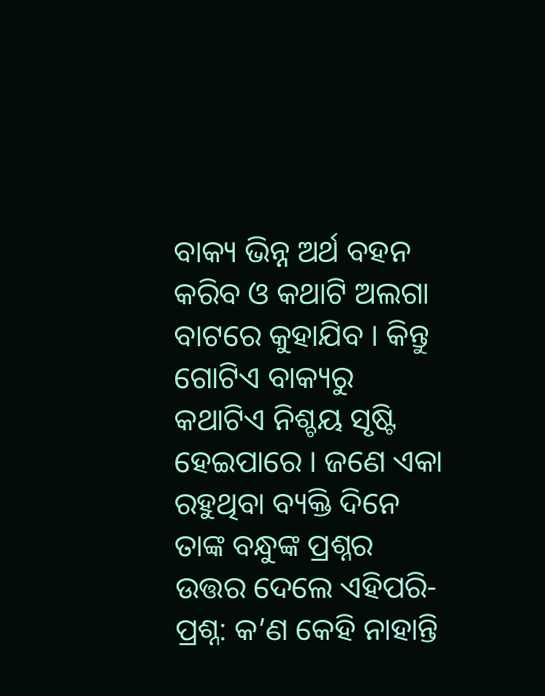ବାକ୍ୟ ଭିନ୍ନ ଅର୍ଥ ବହନ କରିବ ଓ କଥାଟି ଅଲଗା ବାଟରେ କୁହାଯିବ । କିନ୍ତୁ ଗୋଟିଏ ବାକ୍ୟରୁ କଥାଟିଏ ନିଶ୍ଚୟ ସୃଷ୍ଟି ହେଇପାରେ । ଜଣେ ଏକା ରହୁଥିବା ବ୍ୟକ୍ତି ଦିନେ ତାଙ୍କ ବନ୍ଧୁଙ୍କ ପ୍ରଶ୍ନର ଉତ୍ତର ଦେଲେ ଏହିପରି- ପ୍ରଶ୍ନ: କ’ଣ କେହି ନାହାନ୍ତି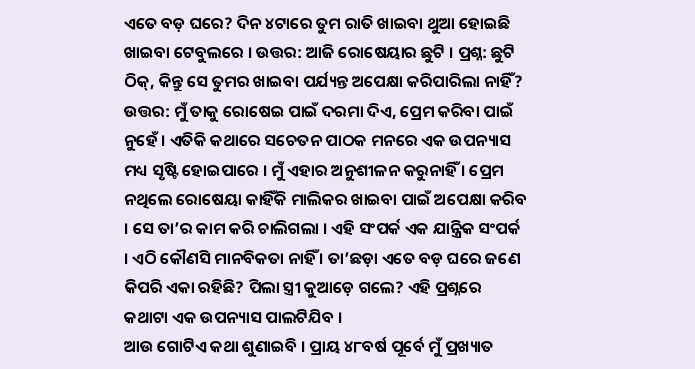ଏତେ ବଡ଼ ଘରେ? ଦିନ ୪ଟାରେ ତୁମ ରାତି ଖାଇବା ଥୁଆ ହୋଇଛି ଖାଇବା ଟେବୁଲରେ । ଉତ୍ତର: ଆଜି ରୋଷେୟାର ଛୁଟି । ପ୍ରଶ୍ନ: ଛୁଟି ଠିକ୍, କିନ୍ତୁ ସେ ତୁମର ଖାଇବା ପର୍ଯ୍ୟନ୍ତ ଅପେକ୍ଷା କରିପାରିଲା ନାହିଁ? ଉତ୍ତର: ମୁଁ ତାକୁ ରୋଷେଇ ପାଇଁ ଦରମା ଦିଏ, ପ୍ରେମ କରିବା ପାଇଁ ନୁହେଁ । ଏତିକି କଥାରେ ସଚେତନ ପାଠକ ମନରେ ଏକ ଉପନ୍ୟାସ ମଧ୍ୟ ସୃଷ୍ଟି ହୋଇପାରେ । ମୁଁ ଏହାର ଅନୁଶୀଳନ କରୁନାହିଁ । ପ୍ରେମ ନଥିଲେ ରୋଷେୟା କାହିଁକି ମାଲିକର ଖାଇବା ପାଇଁ ଅପେକ୍ଷା କରିବ । ସେ ତା’ର କାମ କରି ଚାଲିଗଲା । ଏହି ସଂପର୍କ ଏକ ଯାନ୍ତ୍ରିକ ସଂପର୍କ । ଏଠି କୌଣସି ମାନବିକତା ନାହିଁ । ତା’ଛଡ଼ା ଏତେ ବଡ଼ ଘରେ ଜଣେ କିପରି ଏକା ରହିଛି? ପିଲା ସ୍ତ୍ରୀ କୁଆଡ଼େ ଗଲେ? ଏହି ପ୍ରଶ୍ନରେ କଥାଟା ଏକ ଉପନ୍ୟାସ ପାଲଟିଯିବ ।
ଆଉ ଗୋଟିଏ କଥା ଶୁଣାଇବି । ପ୍ରାୟ ୪୮ବର୍ଷ ପୂର୍ବେ ମୁଁ ପ୍ରଖ୍ୟାତ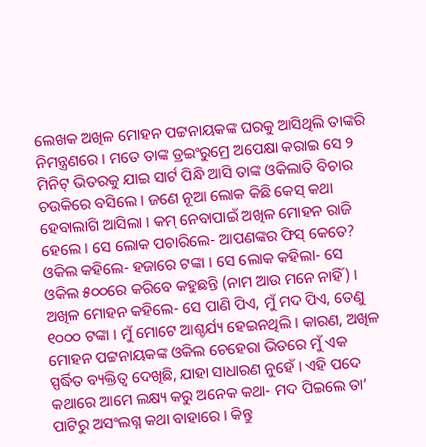ଲେଖକ ଅଖିଳ ମୋହନ ପଟ୍ଟନାୟକଙ୍କ ଘରକୁ ଆସିଥିଲି ତାଙ୍କରି ନିମନ୍ତ୍ରଣରେ । ମତେ ତାଙ୍କ ଡ୍ରଇଂରୁମ୍ରେ ଅପେକ୍ଷା କରାଇ ସେ ୨ ମିନିଟ୍ ଭିତରକୁ ଯାଇ ସାର୍ଟ ପିନ୍ଧି ଆସି ତାଙ୍କ ଓକିଲାତି ବିଚାର ଚଉକିରେ ବସିଲେ । ଜଣେ ନୂଆ ଲୋକ କିଛି କେସ୍ କଥା ହେବାଲାଗି ଆସିଲା । କମ୍ ନେବାପାଇଁ ଅଖିଳ ମୋହନ ରାଜି ହେଲେ । ସେ ଲୋକ ପଚାରିଲେ- ଆପଣଙ୍କର ଫିସ୍ କେତେ? ଓକିଲ କହିଲେ- ହଜାରେ ଟଙ୍କା । ସେ ଲୋକ କହିଲା- ସେ ଓକିଲ ୫୦୦ରେ କରିବେ କହୁଛନ୍ତି (ନାମ ଆଉ ମନେ ନାହିଁ) ।
ଅଖିଳ ମୋହନ କହିଲେ- ସେ ପାଣି ପିଏ, ମୁଁ ମଦ ପିଏ, ତେଣୁ ୧୦୦୦ ଟଙ୍କା । ମୁଁ ମୋଟେ ଆଶ୍ଚର୍ଯ୍ୟ ହେଇନଥିଲି । କାରଣ, ଅଖିଳ ମୋହନ ପଟ୍ଟନାୟକଙ୍କ ଓକିଲ ଚେହେରା ଭିତରେ ମୁଁ ଏକ ସ୍ପର୍ଦ୍ଧିତ ବ୍ୟକ୍ତିତ୍ୱ ଦେଖିଛି, ଯାହା ସାଧାରଣ ନୁହେଁ । ଏହି ପଦେ କଥାରେ ଆମେ ଲକ୍ଷ୍ୟ କରୁ ଅନେକ କଥା- ମଦ ପିଇଲେ ତା’ ପାଟିରୁ ଅସଂଲଗ୍ନ କଥା ବାହାରେ । କିନ୍ତୁ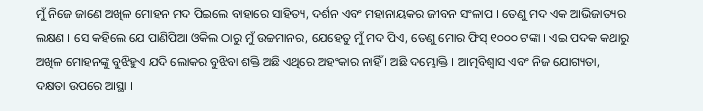ମୁଁ ନିଜେ ଜାଣେ ଅଖିଳ ମୋହନ ମଦ ପିଇଲେ ବାହାରେ ସାହିତ୍ୟ, ଦର୍ଶନ ଏବଂ ମହାନାୟକର ଜୀବନ ସଂଳାପ । ତେଣୁ ମଦ ଏକ ଆଭିଜାତ୍ୟର ଲକ୍ଷଣ । ସେ କହିଲେ ଯେ ପାଣିପିଆ ଓକିଲ ଠାରୁ ମୁଁ ଉଚ୍ଚମାନର, ଯେହେତୁ ମୁଁ ମଦ ପିଏ, ତେଣୁ ମୋର ଫିସ୍ ୧୦୦୦ ଟଙ୍କା । ଏଇ ପଦକ କଥାରୁ ଅଖିଳ ମୋହନଙ୍କୁ ବୁଝିହୁଏ ଯଦି ଲୋକର ବୁଝିବା ଶକ୍ତି ଅଛି ଏଥିରେ ଅହଂକାର ନାହିଁ । ଅଛି ଦମ୍ଭୋକ୍ତି । ଆତ୍ମବିଶ୍ୱାସ ଏବଂ ନିଜ ଯୋଗ୍ୟତା, ଦକ୍ଷତା ଉପରେ ଆସ୍ଥା ।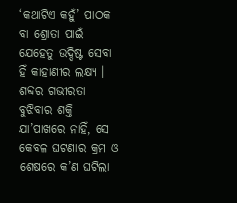‘କଥାଟିଏ କହୁଁ’ ପାଠକ ବା ଶ୍ରୋତା ପାଇଁ ଯେହେତୁ ଉଦ୍ଦିଷ୍ଟ ସେବା ହିଁ କାହାଣୀର ଲକ୍ଷ୍ୟ । ଶବ୍ଦର ଗଭୀରତା ବୁଝିବାର ଶକ୍ତି ଯା’ପାଖରେ ନାହିଁ, ସେ କେବଳ ଘଟଣାର କ୍ରମ ଓ ଶେଷରେ କ’ଣ ଘଟିଲା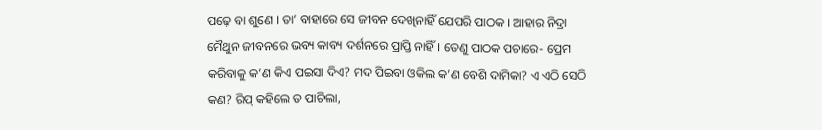ପଢ଼େ ବା ଶୁଣେ । ତା’ ବାହାରେ ସେ ଜୀବନ ଦେଖିନାହିଁ ଯେପରି ପାଠକ । ଆହାର ନିଦ୍ରା ମୈଥୁନ ଜୀବନରେ ଭବ୍ୟ କାବ୍ୟ ଦର୍ଶନରେ ପ୍ରାପ୍ତି ନାହିଁ । ତେଣୁ ପାଠକ ପଚାରେ- ପ୍ରେମ କରିବାକୁ କ’ଣ କିଏ ପଇସା ଦିଏ? ମଦ ପିଇବା ଓକିଲ କ’ଣ ବେଶି ଦାମିକା? ଏ ଏଠି ସେଠି କଣ? ରିପ୍ କହିଲେ ତ ପାଚିଲା,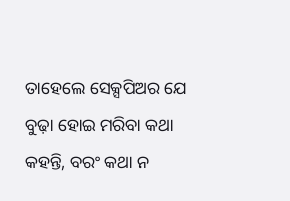ତାହେଲେ ସେକ୍ସପିଅର ଯେ ବୁଢ଼ା ହୋଇ ମରିବା କଥା କହନ୍ତି, ବରଂ କଥା ନ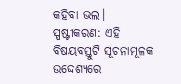କହିବା ଭଲ।
ସ୍ପଷ୍ଟୀକରଣ: ଏହି ବିଷୟବସ୍ତୁଟି ସୂଚନାମୂଳକ ଉଦ୍ଦେଶ୍ୟରେ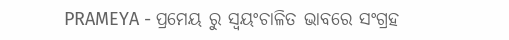PRAMEYA - ପ୍ରମେୟ ରୁ ସ୍ୱୟଂଚାଳିତ ଭାବରେ ସଂଗ୍ରହ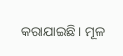କରାଯାଇଛି। ମୂଳ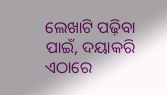ଲେଖାଟି ପଢ଼ିବା ପାଇଁ, ଦୟାକରି ଏଠାରେ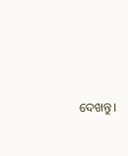ଦେଖନ୍ତୁ।